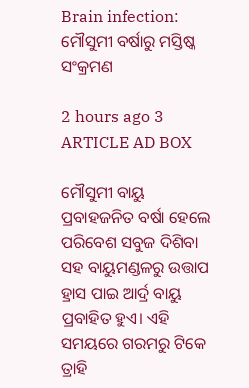Brain infection: ମୌସୁମୀ ବର୍ଷାରୁ ମସ୍ତିଷ୍କ ସଂକ୍ରମଣ

2 hours ago 3
ARTICLE AD BOX

ମୌସୁମୀ ବାୟୁ ପ୍ରବାହଜନିତ ବର୍ଷା ହେଲେ ପରିବେଶ ସବୁଜ ଦିଶିବା ସହ ବାୟୁମଣ୍ଡଳରୁ ଉତ୍ତାପ ହ୍ରାସ ପାଇ ଆର୍ଦ୍ର ବାୟୁ ପ୍ରବାହିତ ହୁଏ। ଏହି ସମୟରେ ଗରମରୁ ଟିକେ ତ୍ରାହି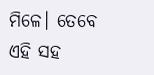ମିଳେ। ତେବେ ଏହି ସହ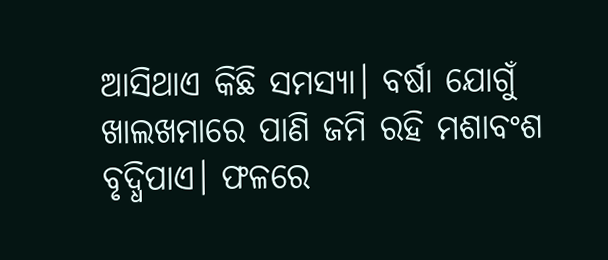ଆସିଥାଏ କିଛି ସମସ୍ୟା। ବର୍ଷା ଯୋଗୁଁ ଖାଲଖମାରେ ପାଣି ଜମି ରହି ମଶାବଂଶ ବୃଦ୍ଧିପାଏ। ଫଳରେ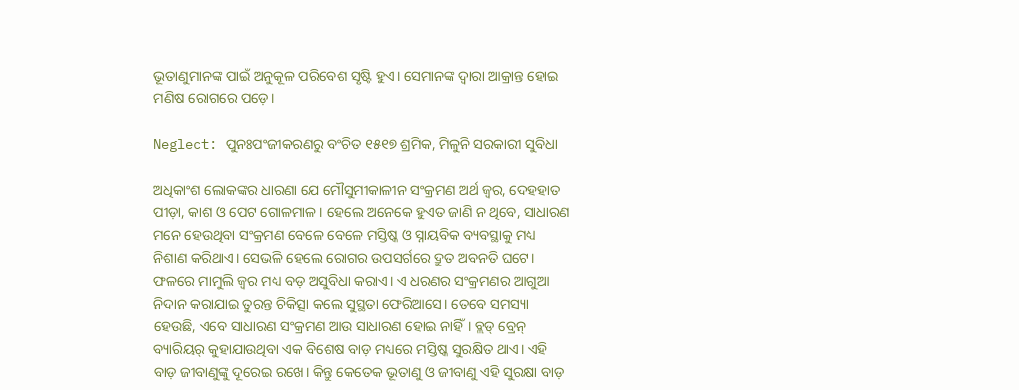ଭୂତାଣୁମାନଙ୍କ ପାଇଁ ଅନୁକୂଳ ପରିବେଶ ସୃଷ୍ଟି ହୁଏ। ସେମାନଙ୍କ ଦ୍ବାରା ଆକ୍ର‌ାନ୍ତ ହୋଇ ମଣିଷ ରୋଗରେ ପଡ଼େ।

Neglect: ପୁନଃପଂଜୀକରଣରୁ ବଂଚିତ ୧୫୧୭ ଶ୍ରମିକ, ମିଳୁନି ସରକାରୀ ସୁବିଧା

ଅଧିକାଂଶ ଲୋକଙ୍କର ଧାରଣା ଯେ ମୌସୁମୀକାଳୀନ ସଂକ୍ରମଣ ଅର୍ଥ ଜ୍ବର, ଦେହହାତ ପୀଡ଼ା, କାଶ ଓ ପେଟ ଗୋଳମାଳ। ହେଲେ ଅନେକେ ହୁଏତ ଜାଣି ନ ଥିବେ, ସାଧାରଣ ମନେ ହେଉଥିବା ସଂକ୍ରମଣ ବେଳେ ବେଳେ ମସ୍ତିଷ୍କ ଓ ସ୍ନାୟବିକ ବ୍ୟବସ୍ଥାକୁ ମଧ୍ୟ ନିଶାଣ କରିଥାଏ। ସେଭଳି ହେଲେ ରୋଗର ଉପସର୍ଗରେ ଦ୍ରୁତ ଅବନତି ଘଟେ। ଫଳରେ ମାମୁଲି ଜ୍ବର ମଧ୍ୟ ବଡ଼ ଅସୁବିଧା କରାଏ। ଏ ଧରଣର ସଂକ୍ରମଣର ଆଗୁଆ ନିଦାନ କରାଯାଇ ତୁରନ୍ତ ଚିକିତ୍ସା କଲେ ସୁସ୍ଥତା ଫେରିଆସେ। ତେବେ ସମସ୍ୟା ହେଉଛି, ଏବେ ସାଧାରଣ ସଂକ୍ରମଣ ଆଉ ସାଧାରଣ ହୋଇ ନାହିଁ। ବ୍ଲଡ୍‌ ବ୍ରେନ୍‌ ବ୍ୟାରିୟର୍‌ କୁହାଯାଉଥିବା ଏକ ବିଶେଷ ବାଡ଼ ମଧ୍ୟରେ ମସ୍ତିଷ୍କ ସୁରକ୍ଷିତ ଥାଏ। ଏହି ବାଡ଼ ଜୀବାଣୁଙ୍କୁ ଦୂରେଇ ରଖେ। କିନ୍ତୁ କେତେକ ଭୂତାଣୁ ଓ ଜୀବାଣୁ ଏହି ସୁରକ୍ଷା ବାଡ଼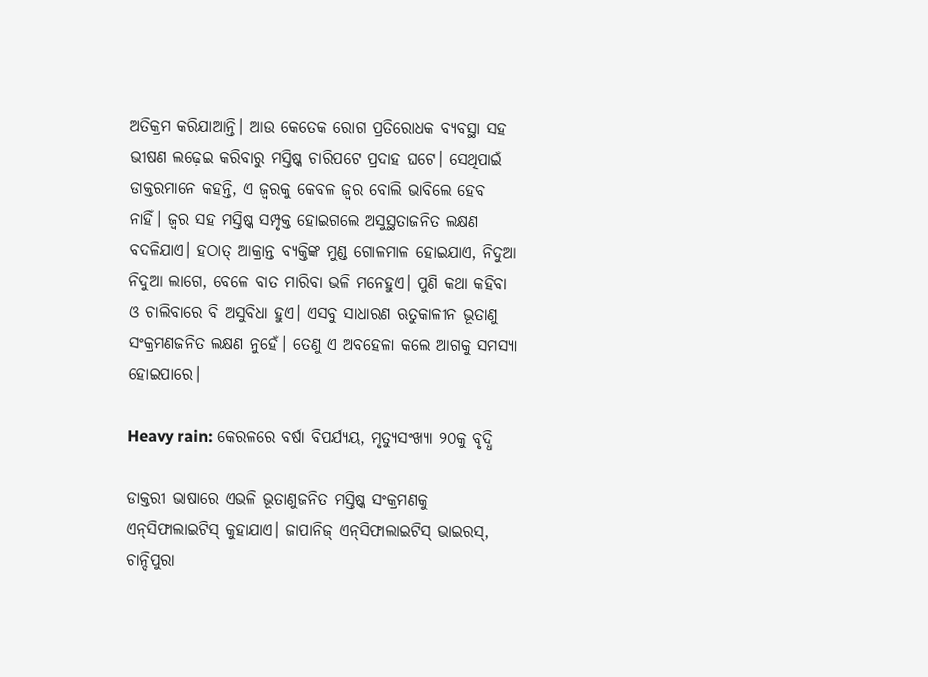ଅତିକ୍ରମ କରିଯାଆନ୍ତି। ଆଉ କେତେକ ରୋଗ ପ୍ରତିରୋଧକ ବ୍ୟବସ୍ଥା ସହ ଭୀଷଣ ଲଢ଼େଇ କରିବାରୁ ମସ୍ତିଷ୍କ ଚାରିପଟେ ପ୍ରଦାହ ଘଟେ। ସେଥିପାଇଁ ଡାକ୍ତରମାନେ କହନ୍ତି, ଏ ଜ୍ବରକୁ କେବଳ ଜ୍ବର ବୋଲି ଭାବିଲେ ହେବ ନାହିଁ। ଜ୍ବର ସହ ମସ୍ତିଷ୍କ ସମ୍ପୃକ୍ତ‌ ହୋଇଗଲେ ଅସୁସ୍ଥତାଜନିତ ଲକ୍ଷଣ ବଦଳିଯାଏ। ହଠାତ୍‌ ଆକ୍ରାନ୍ତ ବ୍ୟକ୍ତିଙ୍କ ମୁଣ୍ଡ ଗୋଳମାଳ ହୋଇଯାଏ, ନିଦୁଆ ନିଦୁଆ ଲାଗେ, ବେଳେ ବାତ ମାରିବା ଭଳି ମନେହୁଏ। ପୁଣି କଥା କହିବା ଓ ଚାଲିବାରେ ବି ଅସୁବିଧା ହୁଏ। ଏସବୁ ସାଧାରଣ ଋତୁକାଳୀନ ଭୂତାଣୁ ସଂକ୍ରମଣଜନିତ ଲକ୍ଷଣ ନୁହେଁ। ତେଣୁ ଏ ଅବହେଳା କଲେ ଆଗକୁ ସମସ୍ୟା ହୋଇପାରେ।

Heavy rain: କେରଳରେ ବର୍ଷା ବିପର୍ଯ୍ୟୟ, ମୃତ୍ୟୁସଂଖ୍ୟା ୨୦କୁ ବୃଦ୍ଧି

ଡାକ୍ତରୀ ଭାଷାରେ ଏଭଳି ଭୂତାଣୁଜନିତ ମସ୍ତିଷ୍କ ସଂକ୍ରମଣକୁ ଏନ୍‌ସିଫାଲାଇଟିସ୍‌ କୁହାଯାଏ। ଜାପାନିଜ୍‌ ଏନ୍‌ସିଫାଲାଇଟିସ୍‌ ଭାଇରସ୍‌, ଚାନ୍ଦିପୁରା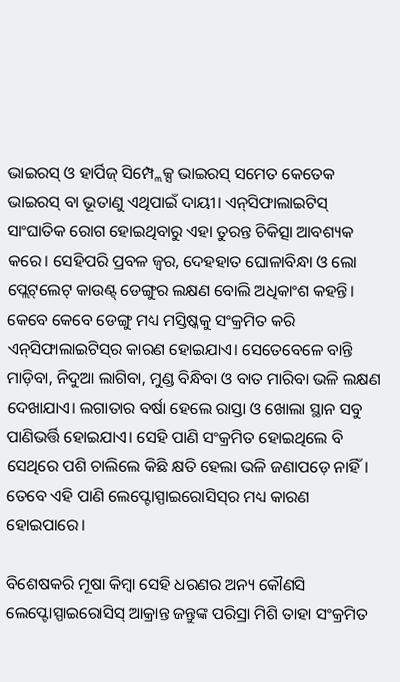ଭାଇରସ୍‌ ଓ ହାର୍ପିଜ୍‌ ସିମ୍ପ୍ଲେକ୍ସ ଭାଇରସ୍‌ ସମେତ କେତେକ ଭାଇରସ୍‌ ବା ଭୂତାଣୁ ଏଥିପାଇଁ ଦାୟୀ। ଏନ୍‌ସିଫାଲାଇଟିସ୍‌ ସାଂଘାତିକ ରୋଗ ହୋଇଥିବାରୁ ଏହା ତୁରନ୍ତ ଚିକିତ୍ସା ଆବଶ୍ୟକ କରେ। ସେହିପରି ପ୍ରବଳ ଜ୍ବର, ଦେହହାତ ଘୋଳାବିନ୍ଧା ଓ ଲୋ ପ୍ଲେଟ୍‌ଲେଟ୍‌ କାଉଣ୍ଟ୍‌ ଡେଙ୍ଗୁର ଲକ୍ଷଣ ବୋଲି ଅଧିକାଂଶ କହନ୍ତି। କେବେ କେବେ ଡେଙ୍ଗୁ ମଧ୍ୟ ମସ୍ତିଷ୍କକୁ ସଂକ୍ରମିତ କରି ଏନ୍‌ସିଫାଲାଇଟିସ୍‌ର କାରଣ ହୋଇଯାଏ। ସେତେବେଳେ ବାନ୍ତି ମାଡ଼ିବା, ନିଦୁଆ ଲାଗିବା, ମୁଣ୍ଡ ବିନ୍ଧିବା ଓ ବାତ ମାରିବା ଭଳି ଲକ୍ଷଣ ଦେଖାଯାଏ। ଲଗାତାର ବର୍ଷା ହେଲେ ରାସ୍ତା ଓ ଖୋଲା ସ୍ଥାନ ସବୁ ପାଣିଭର୍ତ୍ତି ହୋଇଯାଏ। ସେହି ପାଣି ସଂକ୍ରମିତ ହୋଇଥିଲେ ବି ସେଥିରେ ପଶି ଚାଲିଲେ କିଛି କ୍ଷତି ହେଲା ଭଳି ଜଣାପଡ଼େ ନାହିଁ। ତେବେ ଏହି ପାଣି ଲେପ୍ଟୋସ୍ପାଇରୋସିସ୍‌ର ମଧ୍ୟ କାରଣ ହୋଇପାରେ।

ବିଶେଷକରି ମୂଷା କିମ୍ବା ସେହି ଧରଣର ଅନ୍ୟ କୌଣସି ଲେପ୍ଟୋସ୍ପାଇରୋସିସ୍‌ ଆକ୍ରାନ୍ତ ଜନ୍ତୁଙ୍କ ପରିସ୍ରା ମିଶି ତାହା ସଂକ୍ରମିତ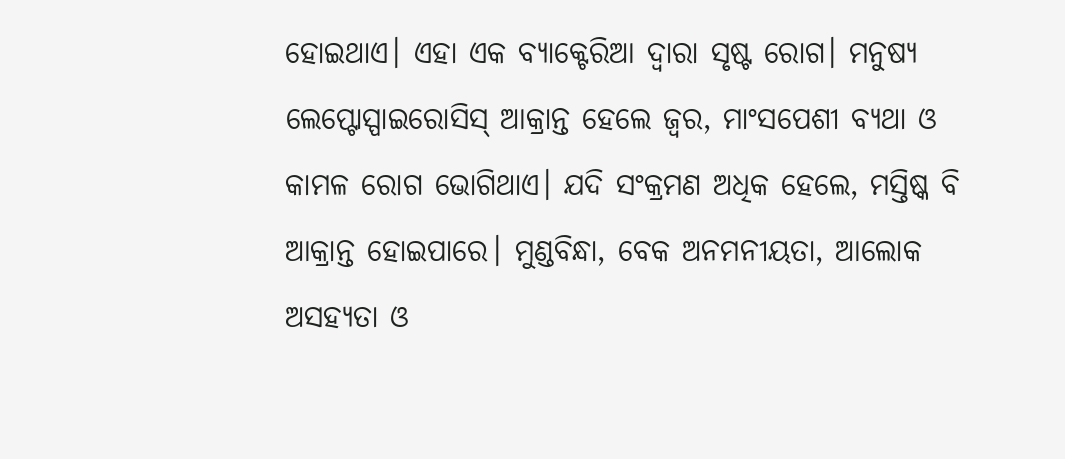ହୋଇଥାଏ। ଏହା ଏକ ବ୍ୟାକ୍ଟେରିଆ ଦ୍ବାରା ସୃଷ୍ଟ ରୋଗ। ମନୁଷ୍ୟ ଲେପ୍ଟୋସ୍ପାଇରୋସିସ୍‌ ଆକ୍ରାନ୍ତ‌ ହେଲେ ଜ୍ବର, ମାଂସପେଶୀ ବ୍ୟଥା ଓ କାମଳ ରୋଗ ଭୋଗିଥାଏ। ଯଦି ସଂକ୍ରମଣ ଅଧିକ ହେଲେ, ମସ୍ତିଷ୍କ ବି ଆକ୍ରାନ୍ତ ହୋଇପାରେ। ମୁଣ୍ଡବିନ୍ଧା, ବେକ ଅନମନୀୟତା, ଆଲୋକ ଅସହ୍ୟତା ଓ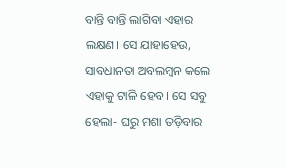ବାନ୍ତି ବାନ୍ତି ଲାଗିବା ଏହାର ଲକ୍ଷଣ। ସେ ଯାହାହେଉ, ସାବଧାନତା ଅବଲମ୍ବନ କଲେ ଏହାକୁ ଟାଳି ହେବ। ସେ ସବୁ ହେଲା- ଘରୁ ମଶା ତଡ଼ିବାର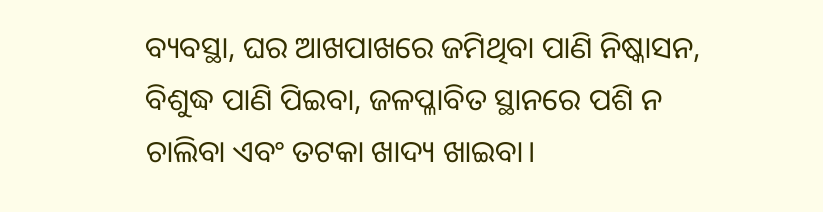ବ୍ୟବସ୍ଥା, ଘର ଆଖପାଖରେ ଜମିଥିବା ପାଣି ନିଷ୍କାସନ, ବିଶୁଦ୍ଧ ପାଣି ପିଇବା, ଜଳପ୍ଳାବିତ ସ୍ଥାନରେ ପଶି ନ ଚାଲିବା ଏବଂ ତଟକା ଖାଦ୍ୟ ଖାଇବା।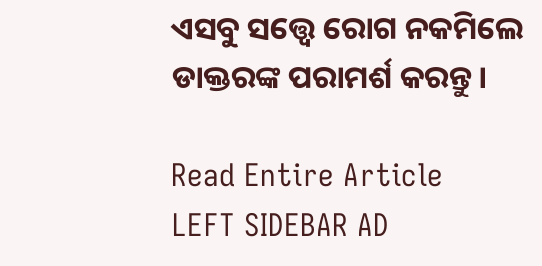ଏସବୁ ସତ୍ତ୍ବେ ରୋଗ ନକମିଲେ ଡାକ୍ତରଙ୍କ ପରାମର୍ଶ କରନ୍ତୁ।

Read Entire Article
LEFT SIDEBAR AD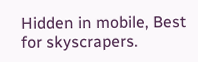Hidden in mobile, Best for skyscrapers.